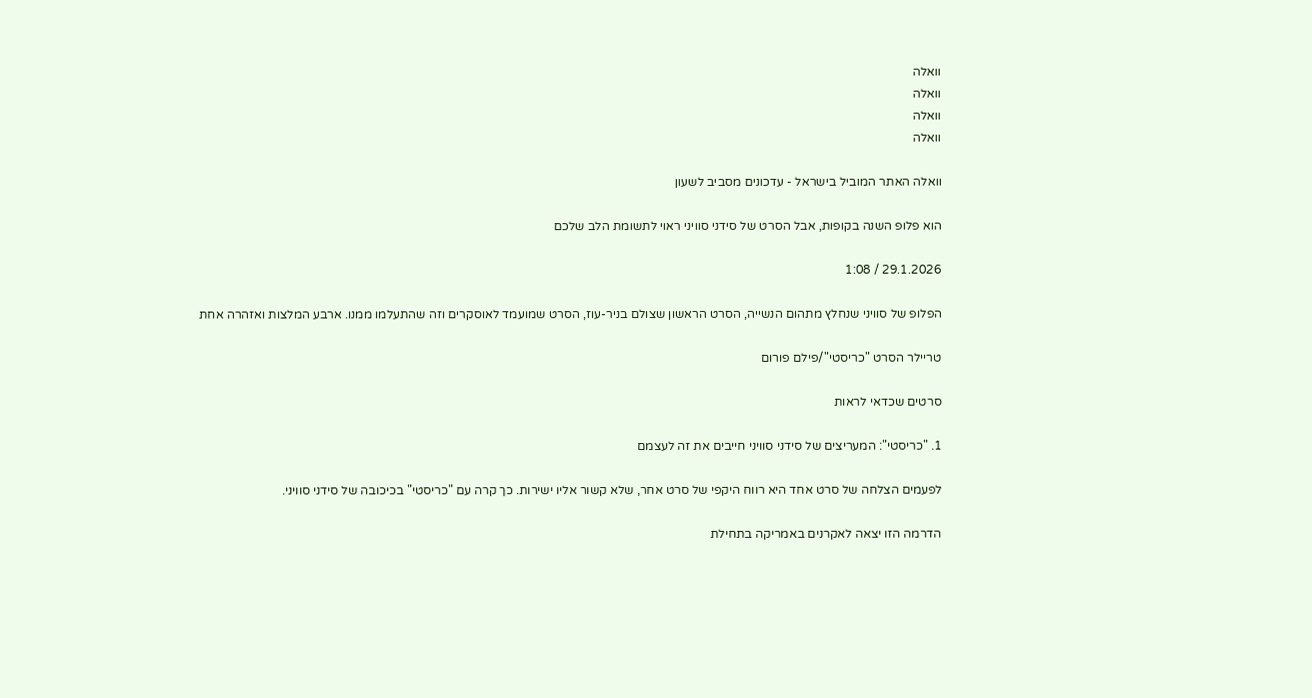וואלה
וואלה
וואלה
וואלה

וואלה האתר המוביל בישראל - עדכונים מסביב לשעון

הוא פלופ השנה בקופות, אבל הסרט של סידני סוויני ראוי לתשומת הלב שלכם

29.1.2026 / 1:08

הפלופ של סוויני שנחלץ מתהום הנשייה, הסרט הראשון שצולם בניר-עוז, הסרט שמועמד לאוסקרים וזה שהתעלמו ממנו. ארבע המלצות ואזהרה אחת

טריילר הסרט "כריסטי"/פילם פורום

סרטים שכדאי לראות

1. "כריסטי": המעריצים של סידני סוויני חייבים את זה לעצמם

לפעמים הצלחה של סרט אחד היא רווח היקפי של סרט אחר, שלא קשור אליו ישירות. כך קרה עם "כריסטי" בכיכובה של סידני סוויני.

הדרמה הזו יצאה לאקרנים באמריקה בתחילת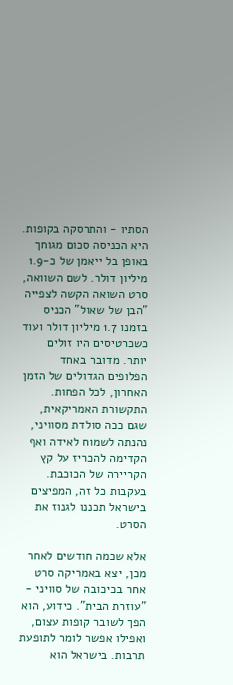הסתיו - והתרסקה בקופות. היא הכניסה סכום מגוחך באופן בל ייאמן של כ-1.9 מיליון דולר. לשם השוואה, סרט השואה הקשה לצפייה "הבן של שאול" הכניס בזמנו 1.7 מיליון דולר ועוד כשכרטיסים היו זולים יותר. מדובר באחד הפלופים הגדולים של הזמן האחרון, לכל הפחות. התקשורת האמריקאית, שגם ככה סולדת מסוויני, נהנתה לשמוח לאידה ואף הקדימה להכריז על קץ הקריירה של הכוכבת. בעקבות כל זה, המפיצים בישראל תכננו לגנוז את הסרט.

אלא שכמה חודשים לאחר מכן, יצא באמריקה סרט אחר בכיכובה של סוויני - "עוזרת הבית". כידוע, הוא הפך לשובר קופות עצום, ואפילו אפשר לומר לתופעת תרבות. בישראל הוא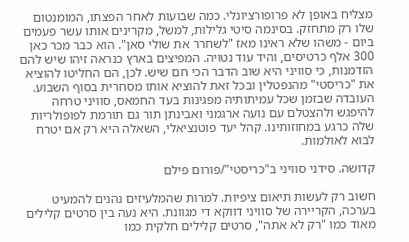מצליח באופן לא פרופורציונלי. כמה שבועות לאחר הפצתו, המומנטום שלו רק מתחזק. בסינמה סיטי גלילות, למשל, מקרינים אותו עשר פעמים ביום - משהו שלא ראינו מאז "לשחרר את שולי סאן". הוא כבר מכר כאן 300 אלף כרטיסים, והיד עוד נטויה. המפיצים בארץ כנראה זיהו שיש להם הזדמנות, כי סוויני היא שוב הדבר הכי חם שיש. לכן, הם החליטו להוציא את "כריסטי" מהנפטלין ובכל זאת להוציא אותו מסחרית בסוף השבוע. העובדה שבזמן שכל עמיתותיה מפגינות בעד החמאס, סוויני טרחה להיפגש ולהצטלם עם נועה ארגמני ואבינתן תור גם תורמת לפופולריות שלה כרגע במחוזותינו. קהל יעד פוטנציאלי, השאלה היא רק אם יטרח לבוא לאולמות.

קדושה. סידני סוויני ב"כריסטי"/פורום פילם

חשוב רק לעשות תיאום ציפיות. למרות שהמלעיזים נהנים להמעיט בערכה, הקריירה של סוויני דווקא די מגוונת. היא נעה בין סרטים קלילים מאוד כמו "רק לא אתה", סרטים קלילים חלקית כמו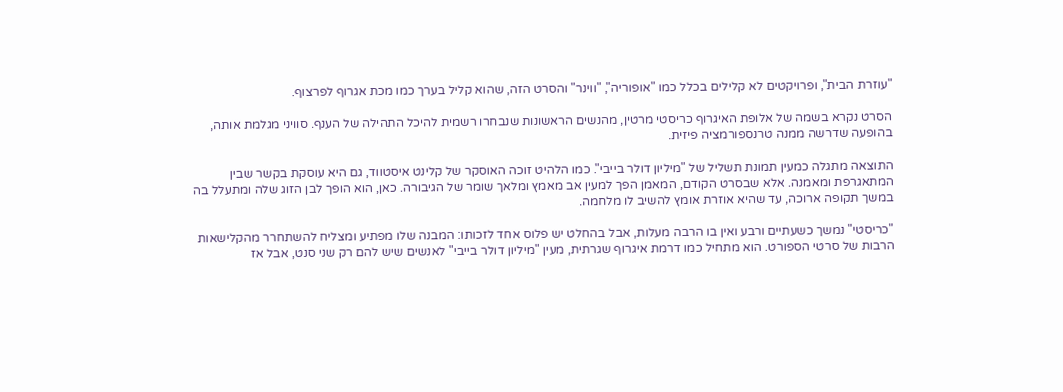"עוזרת הבית", ופרויקטים לא קלילים בכלל כמו "אופוריה", "ווינר" והסרט הזה, שהוא קליל בערך כמו מכת אגרוף לפרצוף.

הסרט נקרא בשמה של אלופת האיגרוף כריסטי מרטין, מהנשים הראשונות שנבחרו רשמית להיכל התהילה של הענף. סוויני מגלמת אותה, בהופעה שדרשה ממנה טרנספורמציה פיזית.

התוצאה מתגלה כמעין תמונת תשליל של "מיליון דולר בייבי". כמו הלהיט זוכה האוסקר של קלינט איסטווד, גם היא עוסקת בקשר שבין המתאגרפת ומאמנה. אלא שבסרט הקודם, המאמן הפך למעין אב מאמץ ומלאך שומר של הגיבורה. כאן, הוא הופך לבן הזוג שלה ומתעלל בה במשך תקופה ארוכה, עד שהיא אוזרת אומץ להשיב לו מלחמה.

"כריסטי" נמשך כשעתיים ורבע ואין בו הרבה מעלות, אבל בהחלט יש פלוס אחד לזכותו: המבנה שלו מפתיע ומצליח להשתחרר מהקלישאות הרבות של סרטי הספורט. הוא מתחיל כמו דרמת איגרוף שגרתית, מעין "מיליון דולר בייבי" לאנשים שיש להם רק שני סנט, אבל אז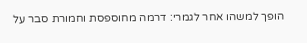הופך למשהו אחר לגמרי: דרמה מחוספסת וחמורת סבר על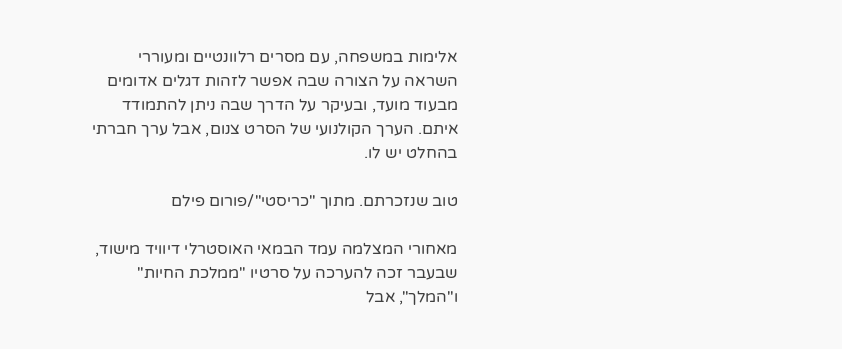אלימות במשפחה, עם מסרים רלוונטיים ומעוררי השראה על הצורה שבה אפשר לזהות דגלים אדומים מבעוד מועד, ובעיקר על הדרך שבה ניתן להתמודד איתם. הערך הקולנועי של הסרט צנום, אבל ערך חברתי בהחלט יש לו.

טוב שנזכרתם. מתוך "כריסטי"/פורום פילם

מאחורי המצלמה עמד הבמאי האוסטרלי דיוויד מישוד, שבעבר זכה להערכה על סרטיו "ממלכת החיות" ו"המלך", אבל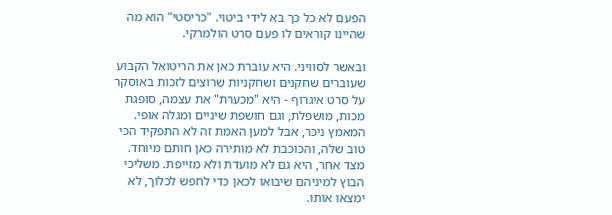הפעם לא כל כך בא לידי ביטוי. "כריסטי" הוא מה שהיינו קוראים לו פעם סרט הולמרקי.

ובאשר לסוויני. היא עוברת כאן את הריטואל הקבוע שעוברים שחקנים ושחקניות שרוצים לזכות באוסקר על סרט איגרוף - היא "מכערת" את עצמה, סופגת מכות, מושפלת, וגם חושפת שיניים ומגלה אופי. המאמץ ניכר, אבל למען האמת זה לא התפקיד הכי טוב שלה, והכוכבת לא מותירה כאן חותם מיוחד. מצד אחר, היא גם לא מועדת ולא מזייפת. משליכי הבוץ למיניהם שיבואו לכאן כדי לחפש לכלוך, לא ימצאו אותו.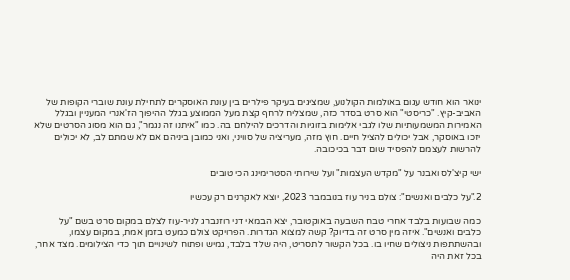ינואר הוא חודש עגום באולמות הקולנוע, שמציגים בעיקר פילרים בין עונת האוסקרים לתחילת עונת שוברי הקופות של האביב-קיץ. "כריסטי" הוא סרט בסדר כזה, שמצליח לרחף קצת מעל הממוצע בגלל ההיפוך הז'אנרי המעניין ובגלל האמירות המשמעותיות שלו לגבי אלימות בזוגיות והדרכים להילחם בה. כמו "איתנו זה נגמר", גם הוא מסוג הסרטים שלא יזכו באוסקר, אבל יכולים להציל חיים. חוץ מזה, מעריציה של סוויני, ואני כמובן ביניהם אם לא שמתם לב, לא יכולים להרשות לעצמם להפסיד שום דבר בכיכובה.

ישי קיצ'לס ואבנר על "מקדש העצמות" ועל שירותי הסטרימינג הכי טובים

2."על כלבים ואנשים": צולם בניר עוז בנובמבר 2023, יוצא לאקרנים רק עכשיו

כמה שבועות בלבד אחרי טבח השבעה באוקטובר, יצא הבמאי דני רוזנברג לניר-עוז לצלם במקום סרט בשם "על כלבים ואנשים". איזה מין סרט זה בדיוק? קשה למצוא הגדרות. הפרויקט צולם כמעט בזמן אמת, במקום עצמו, ובהשתתפות ניצולים שחיו בו. בכל הקשור לתסריט, היה שלד בלבד, גמיש ופתוח לשינויים תוך כדי הצילומים. מצד אחר, בכל זאת היה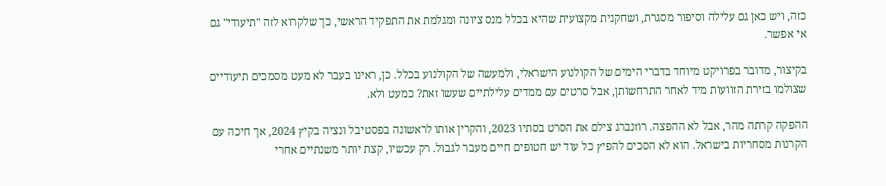כזה, ויש כאן גם עלילה וסיפור מסגרת, ושחקנית מקצועית שהיא בכלל מנס ציונה ומגלמת את התפקיד הראשי, כך שלקרוא לזה "תיעודי" גם אי אפשר.

בקיצור, מדובר בפרויקט מיוחד בדברי הימים של הקולנוע הישראלי, ולמעשה של הקולנוע בכלל. כן, ראינו בעבר לא מעט מסמכים תיעודיים שצולמו בזירת הזוועות מיד לאחר התרחשותן, אבל סרטים עם ממדים עלילתיים שעשו זאת? כמעט ולא.

ההפקה קרתה מהר, אבל לא ההפצה. רוזנברג צילם את הסרט בסתיו 2023, והקרין אותו לראשונה בפסטיבל ונציה בקיץ 2024, אך חיכה עם הקרנות מסחריות בישראל. הוא לא הסכים להפיץ כל עוד יש חטופים חיים מעבר לגבול. רק עכשיו, קצת יותר משנתיים אחרי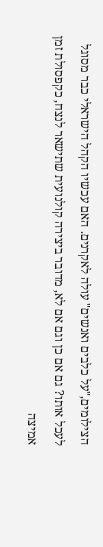הצילומים,"על כלבים ואנשים" עולה לאקרנים. האם עכשיו הקהל הישראלי כבר מסוגל לעכל אותו? גם אם כן וגם אם לא, מדובר ביצירה קולנועית שתישאר לנצח, כקפסולת זמן אמיצה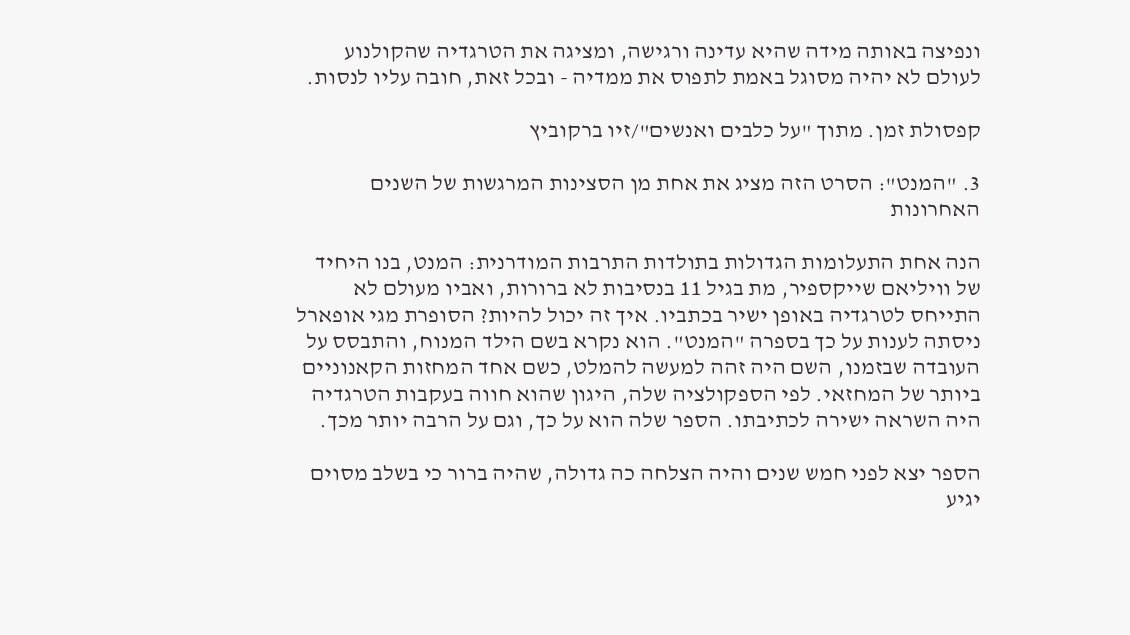ונפיצה באותה מידה שהיא עדינה ורגישה, ומציגה את הטרגדיה שהקולנוע לעולם לא יהיה מסוגל באמת לתפוס את ממדיה - ובכל זאת, חובה עליו לנסות.

קפסולת זמן. מתוך "על כלבים ואנשים"/זיו ברקוביץ

3. "המנט": הסרט הזה מציג את אחת מן הסצינות המרגשות של השנים האחרונות

הנה אחת התעלומות הגדולות בתולדות התרבות המודרנית: המנט, בנו היחיד של וויליאם שייקספיר, מת בגיל 11 בנסיבות לא ברורות, ואביו מעולם לא התייחס לטרגדיה באופן ישיר בכתביו. איך זה יכול להיות? הסופרת מגי אופארל ניסתה לענות על כך בספרה "המנט". הוא נקרא בשם הילד המנוח, והתבסס על העובדה שבזמנו, השם היה זהה למעשה להמלט, כשם אחד המחזות הקאנוניים ביותר של המחזאי. לפי הספקולציה שלה, היגון שהוא חווה בעקבות הטרגדיה היה השראה ישירה לכתיבתו. הספר שלה הוא על כך, וגם על הרבה יותר מכך.

הספר יצא לפני חמש שנים והיה הצלחה כה גדולה, שהיה ברור כי בשלב מסוים יגיע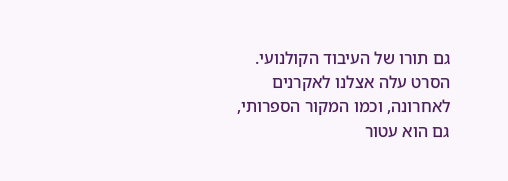גם תורו של העיבוד הקולנועי. הסרט עלה אצלנו לאקרנים לאחרונה, וכמו המקור הספרותי, גם הוא עטור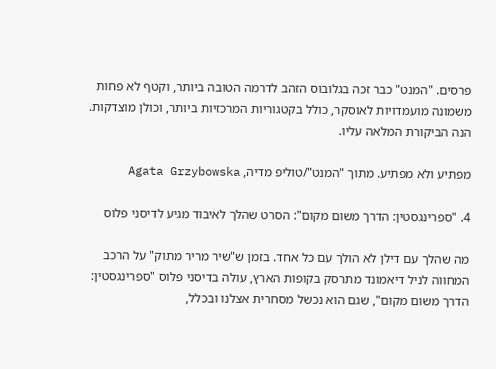פרסים. "המנט" כבר זכה בגלובוס הזהב לדרמה הטובה ביותר, וקטף לא פחות משמונה מועמדויות לאוסקר, כולל בקטגוריות המרכזיות ביותר, וכולן מוצדקות. הנה הביקורת המלאה עליו.

מפתיע ולא מפתיע. מתוך "המנט"/טוליפ מדיה, Agata Grzybowska

4. "ספרינגסטין: הדרך משום מקום": הסרט שהלך לאיבוד מגיע לדיסני פלוס

מה שהלך עם דילן לא הולך עם כל אחד. בזמן ש"שיר מריר מתוק" על הרכב המחווה לניל דיאמונד מתרסק בקופות הארץ, עולה בדיסני פלוס "ספרינגסטין: הדרך משום מקום", שגם הוא נכשל מסחרית אצלנו ובכלל,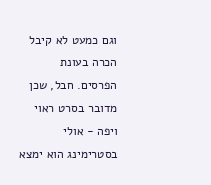וגם כמעט לא קיבל הכרה בעונת הפרסים. חבל, שכן מדובר בסרט ראוי ויפה - אולי בסטרימינג הוא ימצא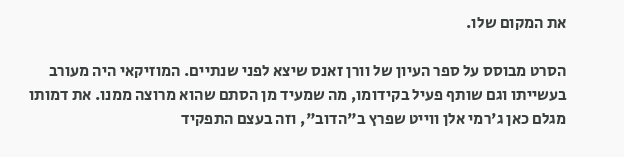את המקום שלו.

הסרט מבוסס על ספר העיון של וורן זאנס שיצא לפני שנתיים. המוזיקאי היה מעורב בעשייתו וגם שותף פעיל בקידומו, מה שמעיד מן הסתם שהוא מרוצה ממנו. את דמותו מגלם כאן ג'רמי אלן ווייט שפרץ ב"הדוב", וזה בעצם התפקיד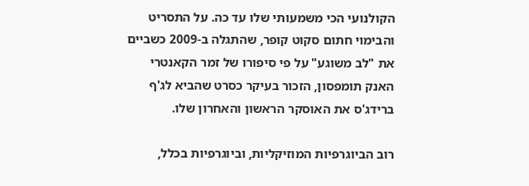הקולנועי הכי משמעותי שלו עד כה. על התסריט והבימוי חתום סקוט קופר, שהתגלה ב-2009 כשביים את "לב משוגע" על פי סיפורו של זמר הקאנטרי האנק תומפסון, הזכור בעיקר כסרט שהביא לג'ף ברידג'ס את האוסקר הראשון והאחרון שלו.

רוב הביוגרפיות המוזיקליות, וביוגרפיות בכלל,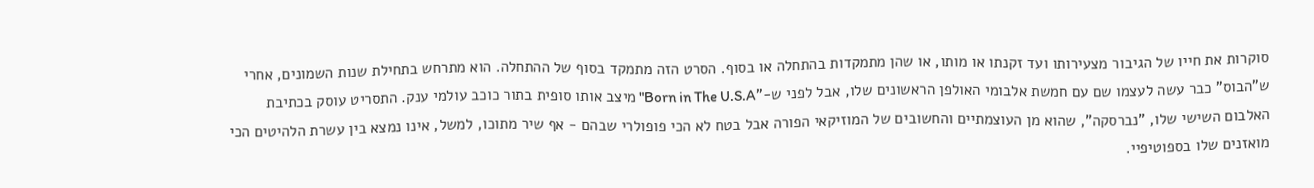סוקרות את חייו של הגיבור מצעירותו ועד זקנתו או מותו, או שהן מתמקדות בהתחלה או בסוף. הסרט הזה מתמקד בסוף של ההתחלה. הוא מתרחש בתחילת שנות השמונים, אחרי ש"הבוס" כבר עשה לעצמו שם עם חמשת אלבומי האולפן הראשונים שלו, אבל לפני ש-"Born in The U.S.A" מיצב אותו סופית בתור כוכב עולמי ענק. התסריט עוסק בכתיבת האלבום השישי שלו, "נברסקה", שהוא מן העוצמתיים והחשובים של המוזיקאי הפורה אבל בטח לא הכי פופולרי שבהם - אף שיר מתוכו, למשל, אינו נמצא בין עשרת הלהיטים הכי מואזנים שלו בספוטיפיי.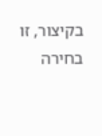בקיצור, זו בחירה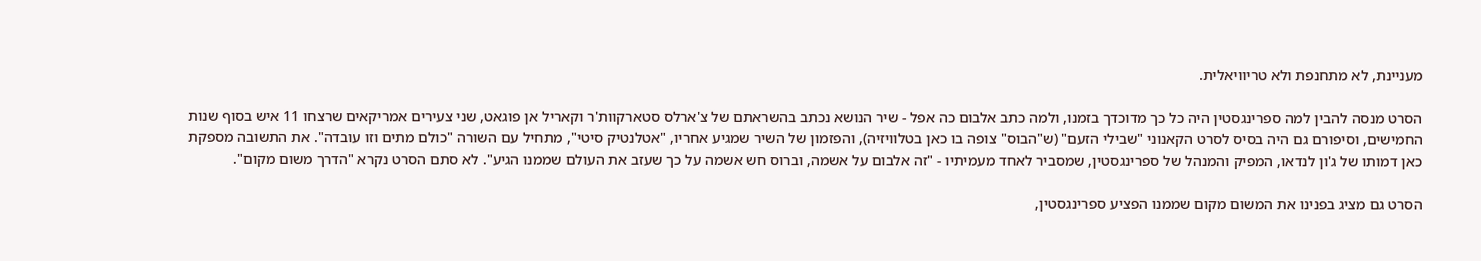מעניינת, לא מתחנפת ולא טריוויאלית.

הסרט מנסה להבין למה ספרינגסטין היה כל כך מדוכדך בזמנו, ולמה כתב אלבום כה אפל - שיר הנושא נכתב בהשראתם של צ'ארלס סטארקוות'ר וקאריל אן פוגאט, שני צעירים אמריקאים שרצחו 11 איש בסוף שנות החמישים, וסיפורם גם היה בסיס לסרט הקאנוני "שבילי הזעם" (ש"הבוס" צופה בו כאן בטלוויזיה), והפזמון של השיר שמגיע אחריו, "אטלנטיק סיטי", מתחיל עם השורה "כולם מתים וזו עובדה". את התשובה מספקת כאן דמותו של ג'ון לנדאו, המפיק והמנהל של ספרינגסטין, שמסביר לאחד מעמיתיו - "זה אלבום על אשמה, וברוס חש אשמה על כך שעזב את העולם שממנו הגיע". לא סתם הסרט נקרא "הדרך משום מקום".

הסרט גם מציג בפנינו את המשום מקום שממנו הפציע ספרינגסטין,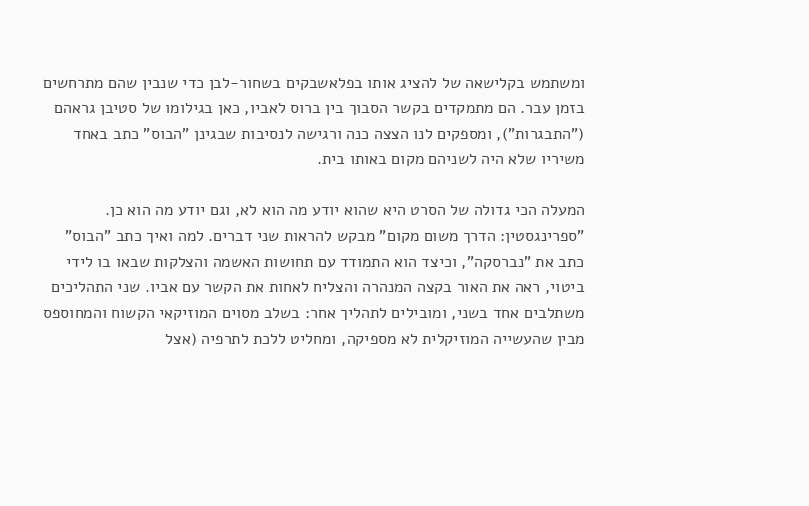ומשתמש בקלישאה של להציג אותו בפלאשבקים בשחור-לבן כדי שנבין שהם מתרחשים בזמן עבר. הם מתמקדים בקשר הסבוך בין ברוס לאביו, כאן בגילומו של סטיבן גראהם ("התבגרות"), ומספקים לנו הצצה כנה ורגישה לנסיבות שבגינן "הבוס" כתב באחד משיריו שלא היה לשניהם מקום באותו בית.

המעלה הכי גדולה של הסרט היא שהוא יודע מה הוא לא, וגם יודע מה הוא כן. "ספרינגסטין: הדרך משום מקום" מבקש להראות שני דברים. למה ואיך כתב "הבוס" כתב את "נברסקה", וכיצד הוא התמודד עם תחושות האשמה והצלקות שבאו בו לידי ביטוי, ראה את האור בקצה המנהרה והצליח לאחות את הקשר עם אביו. שני התהליכים משתלבים אחד בשני, ומובילים לתהליך אחר: בשלב מסוים המוזיקאי הקשוח והמחוספס מבין שהעשייה המוזיקלית לא מספיקה, ומחליט ללכת לתרפיה (אצל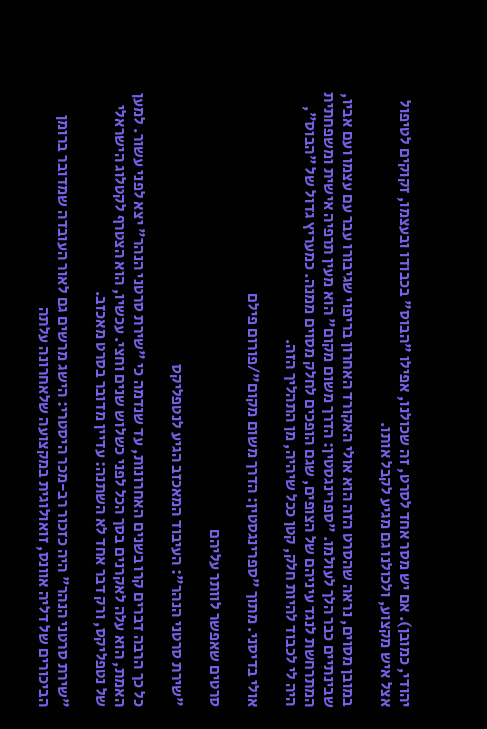יהודי, כמובן). אם יש מסר אחד לסרט, זה שכולנו, אפילו "הבוס" בכבודו ובעצמו, זקוקים לטיפול אצל איש מקצוע, ולכולנו גם מגיע לקבל אותו.

במובן מסוים, נראה שהסרט הזה הוא אולי האקורד האחרון בריפוי שגיבורו עבר עם עצמו ועם אביו, שבינתיים כבר הלך לעולמו. "ספרינגסטין: הדרך משום מקום" הוא מעין תרפיה אישית ומשפחתית המתרחשת לנגד עיניהם של הצופים, שגם הופכים לחלק מסוים ממנה. כמעריץ גדול של "הבוס", היה לי לכבוד להיות חלק, קטן ככל שיהיה, מן התהליך הזה.

אולי בדיסני. מתוך "ספרינגסטין: הדרך משום מקום"/פורום פילם

סרטים שאפשר לוותר עליהם

"שירת סרטני הנהר": העיבוד המאכזב הגיע לנטפליקס

כל כך הרבה דברים קרו בשנים האחרונות, עד שנדמה כי "שירת סרטני הנהר" יצא לפני עשור. למען האמת, הוא עלה לאקרנים בסך הכל לפני כשלוש שנים וחצי. עכשיו, הוא הצטרף לקטלוג הישראלי של נטפליקס, ורק דבר אחד לא השתנה: עדיין מדובר בסרט מאכזב.

"שירת סרטני הנהר" היה כזכור רב-מכר היסטרי: הישג מרשים גם לאור העובדה שמדובר ברומן הביכורים של דליה אוונס, זואולוגית במקצועה שלאחרונה עלתה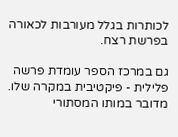לכותרות בגלל מעורבות לכאורה בפרשת רצח.

גם במרכז הספר עומדת פרשה פלילית - פיקטיבית במקרה שלו. מדובר במותו המסתורי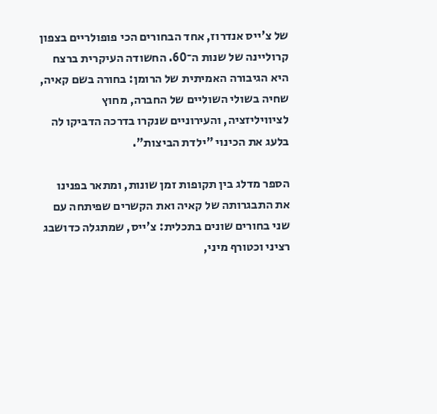של צ'ייס אנדרוז, אחד הבחורים הכי פופולריים בצפון קרוליינה של שנות ה־60. החשודה העיקרית ברצח היא הגיבורה האמיתית של הרומן: בחורה בשם קאיה, שחיה בשולי השוליים של החברה, מחוץ לציוויליזציה, והעירוניים שנקרו בדרכה הדביקו לה בלעג את הכינוי "ילדת הביצות".

הספר מדלג בין תקופות זמן שונות, ומתאר בפנינו את התבגרותה של קאיה ואת הקשרים שפיתחה עם שני בחורים שונים בתכלית: צ'ייס, שמתגלה כדושבג רציני וכטורף מיני,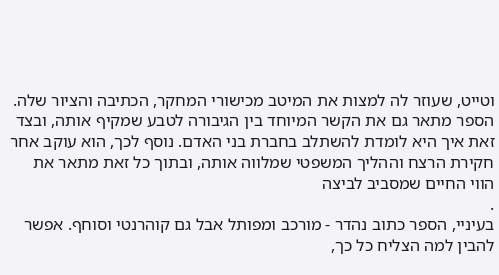וטייט, שעוזר לה למצות את המיטב מכישורי המחקר, הכתיבה והציור שלה. הספר מתאר גם את הקשר המיוחד בין הגיבורה לטבע שמקיף אותה, ובצד זאת איך היא לומדת להשתלב בחברת בני האדם. נוסף לכך, הוא עוקב אחר חקירת הרצח וההליך המשפטי שמלווה אותה, ובתוך כל זאת מתאר את הווי החיים שמסביב לביצה
.
בעיניי, הספר כתוב נהדר - מורכב ומפותל אבל גם קוהרנטי וסוחף. אפשר להבין למה הצליח כל כך,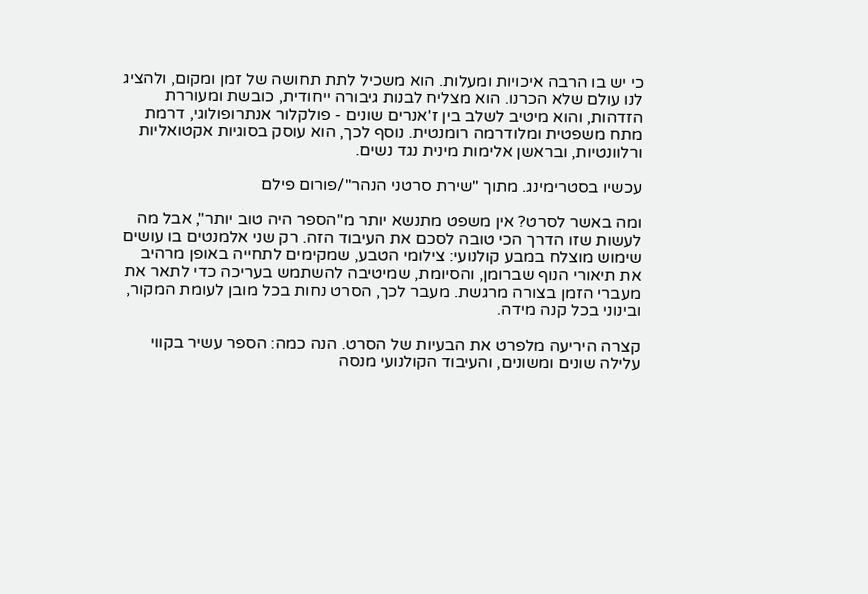כי יש בו הרבה איכויות ומעלות. הוא משכיל לתת תחושה של זמן ומקום, ולהציג לנו עולם שלא הכרנו. הוא מצליח לבנות גיבורה ייחודית, כובשת ומעוררת הזדהות, והוא מיטיב לשלב בין ז'אנרים שונים - פולקלור אנתרופולוגי, דרמת מתח משפטית ומלודרמה רומנטית. נוסף לכך, הוא עוסק בסוגיות אקטואליות ורלוונטיות, ובראשן אלימות מינית נגד נשים.

עכשיו בסטרימינג. מתוך "שירת סרטני הנהר"/פורום פילם

ומה באשר לסרט? אין משפט מתנשא יותר מ"הספר היה טוב יותר", אבל מה לעשות שזו הדרך הכי טובה לסכם את העיבוד הזה. רק שני אלמנטים בו עושים שימוש מוצלח במבע קולנועי: צילומי הטבע, שמקימים לתחייה באופן מרהיב את תיאורי הנוף שברומן, והסיומת, שמיטיבה להשתמש בעריכה כדי לתאר את מעברי הזמן בצורה מרגשת. מעבר לכך, הסרט נחות בכל מובן לעומת המקור, ובינוני בכל קנה מידה.

קצרה היריעה מלפרט את הבעיות של הסרט. הנה כמה: הספר עשיר בקווי עלילה שונים ומשונים, והעיבוד הקולנועי מנסה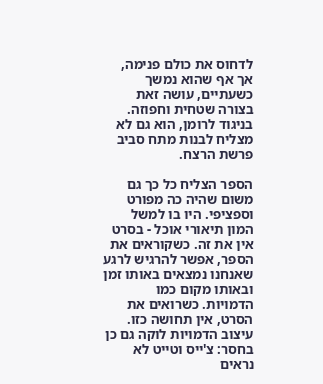לדחוס את כולם פנימה, אך אף שהוא נמשך כשעתיים, עושה זאת בצורה שטחית וחפוזה. בניגוד לרומן, הוא גם לא מצליח לבנות מתח סביב פרשת הרצח.

הספר הצליח כל כך גם משום שהיה כה מפורט וספציפי. היו בו למשל המון תיאורי אוכל - בסרט אין את זה. כשקוראים את הספר, אפשר להרגיש לרגע שאנחנו נמצאים באותו זמן ובאותו מקום כמו הדמויות. כשרואים את הסרט, אין תחושה כזו. עיצוב הדמויות לוקה גם כן בחסר: צ'ייס וטייט לא נראים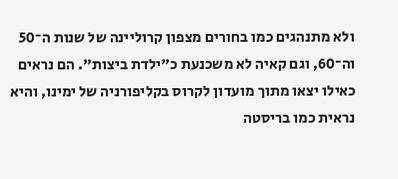ולא מתנהגים כמו בחורים מצפון קרוליינה של שנות ה־50 וה־60, וגם קאיה לא משכנעת כ"ילדת ביצות". הם נראים כאילו יצאו מתוך מועדון לקרוס בקליפורניה של ימינו, והיא נראית כמו בריסטה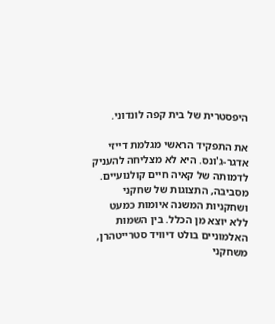היפסטרית של בית קפה לונדוני.

את התפקיד הראשי מגלמת דייזי אדגר-ג'ונס. היא לא מצליחה להעניק לדמותה של קאיה חיים קולנועיים. מסביבה, התצוגות של שחקני ושחקניות המשנה איומות כמעט ללא יוצא מן הכלל. בין השמות האלמוניים בולט דיוויד סטרייטהרן, משחקני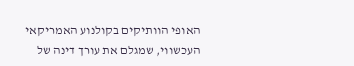האופי הוותיקים בקולנוע האמריקאי העכשווי, שמגלם את עורך דינה של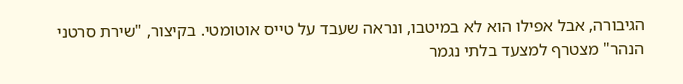הגיבורה, אבל אפילו הוא לא במיטבו, ונראה שעבד על טייס אוטומטי. בקיצור, "שירת סרטני הנהר" מצטרף למצעד בלתי נגמר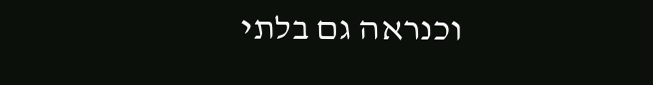וכנראה גם בלתי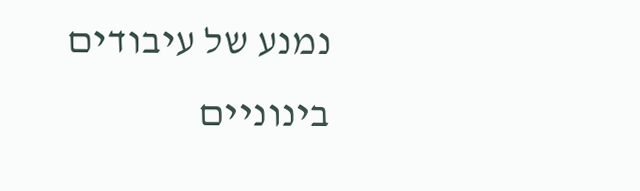נמנע של עיבודים בינוניים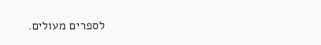לספרים מעולים.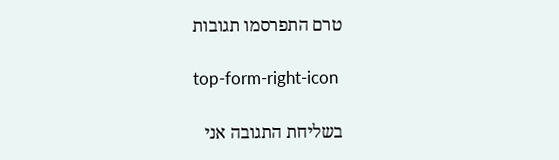טרם התפרסמו תגובות

top-form-right-icon

בשליחת התגובה אני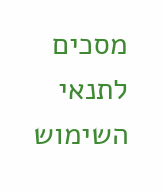מסכים לתנאי השימוש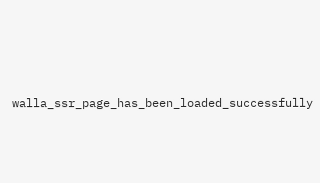walla_ssr_page_has_been_loaded_successfully